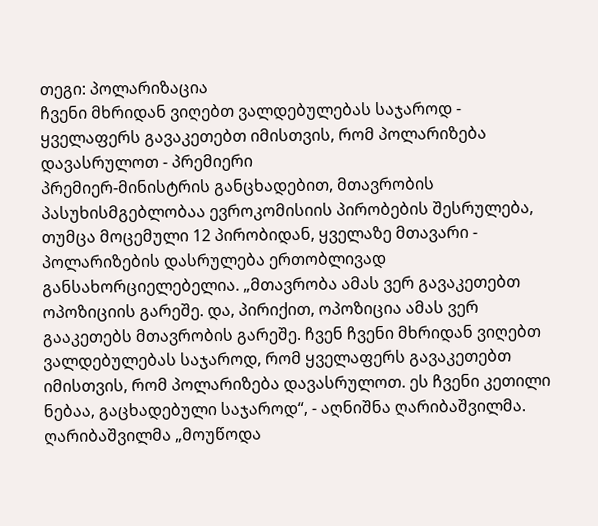თეგი: პოლარიზაცია
ჩვენი მხრიდან ვიღებთ ვალდებულებას საჯაროდ - ყველაფერს გავაკეთებთ იმისთვის, რომ პოლარიზება დავასრულოთ - პრემიერი
პრემიერ-მინისტრის განცხადებით, მთავრობის პასუხისმგებლობაა ევროკომისიის პირობების შესრულება, თუმცა მოცემული 12 პირობიდან, ყველაზე მთავარი - პოლარიზების დასრულება ერთობლივად განსახორციელებელია. „მთავრობა ამას ვერ გავაკეთებთ ოპოზიციის გარეშე. და, პირიქით, ოპოზიცია ამას ვერ გააკეთებს მთავრობის გარეშე. ჩვენ ჩვენი მხრიდან ვიღებთ ვალდებულებას საჯაროდ, რომ ყველაფერს გავაკეთებთ იმისთვის, რომ პოლარიზება დავასრულოთ. ეს ჩვენი კეთილი ნებაა, გაცხადებული საჯაროდ“, - აღნიშნა ღარიბაშვილმა. ღარიბაშვილმა „მოუწოდა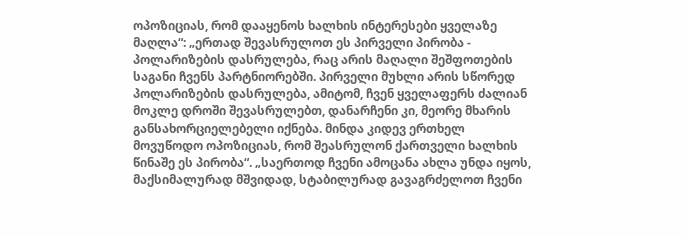ოპოზიციას, რომ დააყენოს ხალხის ინტერესები ყველაზე მაღლა“: „ერთად შევასრულოთ ეს პირველი პირობა - პოლარიზების დასრულება, რაც არის მაღალი შეშფოთების საგანი ჩვენს პარტნიორებში. პირველი მუხლი არის სწორედ პოლარიზების დასრულება, ამიტომ, ჩვენ ყველაფერს ძალიან მოკლე დროში შევასრულებთ, დანარჩენი კი, მეორე მხარის განსახორციელებელი იქნება. მინდა კიდევ ერთხელ მოვუწოდო ოპოზიციას, რომ შეასრულონ ქართველი ხალხის წინაშე ეს პირობა“. „საერთოდ ჩვენი ამოცანა ახლა უნდა იყოს, მაქსიმალურად მშვიდად, სტაბილურად გავაგრძელოთ ჩვენი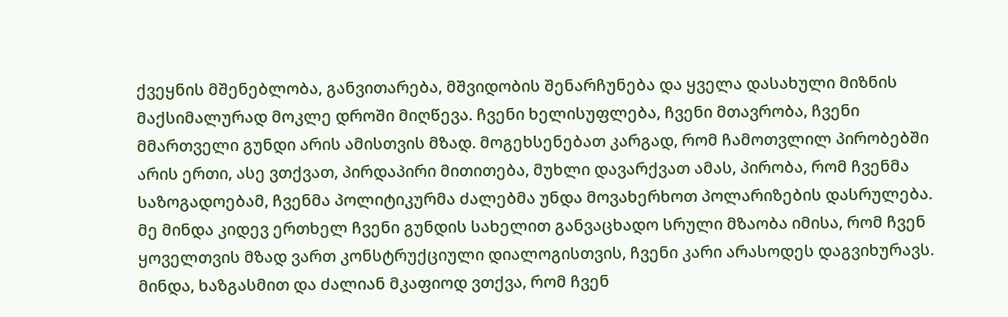ქვეყნის მშენებლობა, განვითარება, მშვიდობის შენარჩუნება და ყველა დასახული მიზნის მაქსიმალურად მოკლე დროში მიღწევა. ჩვენი ხელისუფლება, ჩვენი მთავრობა, ჩვენი მმართველი გუნდი არის ამისთვის მზად. მოგეხსენებათ კარგად, რომ ჩამოთვლილ პირობებში არის ერთი, ასე ვთქვათ, პირდაპირი მითითება, მუხლი დავარქვათ ამას, პირობა, რომ ჩვენმა საზოგადოებამ, ჩვენმა პოლიტიკურმა ძალებმა უნდა მოვახერხოთ პოლარიზების დასრულება. მე მინდა კიდევ ერთხელ ჩვენი გუნდის სახელით განვაცხადო სრული მზაობა იმისა, რომ ჩვენ ყოველთვის მზად ვართ კონსტრუქციული დიალოგისთვის, ჩვენი კარი არასოდეს დაგვიხურავს. მინდა, ხაზგასმით და ძალიან მკაფიოდ ვთქვა, რომ ჩვენ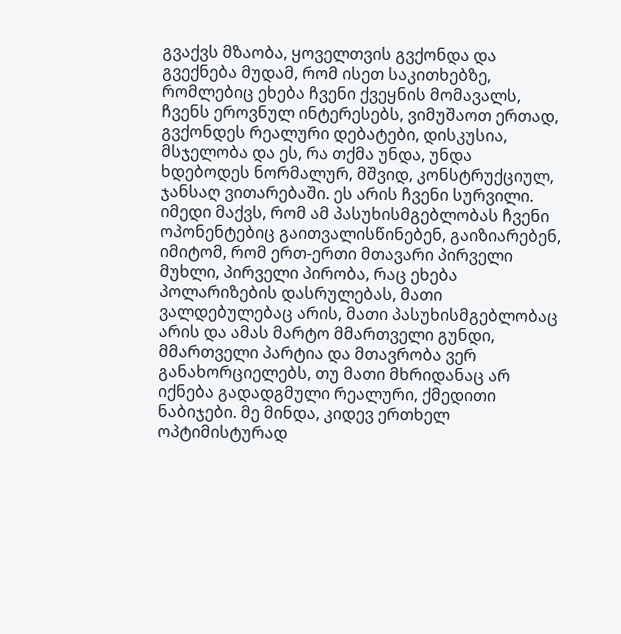გვაქვს მზაობა, ყოველთვის გვქონდა და გვექნება მუდამ, რომ ისეთ საკითხებზე, რომლებიც ეხება ჩვენი ქვეყნის მომავალს, ჩვენს ეროვნულ ინტერესებს, ვიმუშაოთ ერთად, გვქონდეს რეალური დებატები, დისკუსია, მსჯელობა და ეს, რა თქმა უნდა, უნდა ხდებოდეს ნორმალურ, მშვიდ, კონსტრუქციულ, ჯანსაღ ვითარებაში. ეს არის ჩვენი სურვილი. იმედი მაქვს, რომ ამ პასუხისმგებლობას ჩვენი ოპონენტებიც გაითვალისწინებენ, გაიზიარებენ, იმიტომ, რომ ერთ-ერთი მთავარი პირველი მუხლი, პირველი პირობა, რაც ეხება პოლარიზების დასრულებას, მათი ვალდებულებაც არის, მათი პასუხისმგებლობაც არის და ამას მარტო მმართველი გუნდი, მმართველი პარტია და მთავრობა ვერ განახორციელებს, თუ მათი მხრიდანაც არ იქნება გადადგმული რეალური, ქმედითი ნაბიჯები. მე მინდა, კიდევ ერთხელ ოპტიმისტურად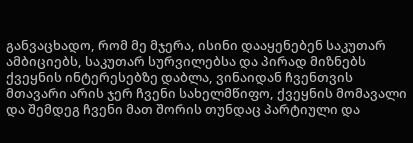განვაცხადო, რომ მე მჯერა, ისინი დააყენებენ საკუთარ ამბიციებს, საკუთარ სურვილებსა და პირად მიზნებს ქვეყნის ინტერესებზე დაბლა, ვინაიდან ჩვენთვის მთავარი არის ჯერ ჩვენი სახელმწიფო, ქვეყნის მომავალი და შემდეგ ჩვენი მათ შორის თუნდაც პარტიული და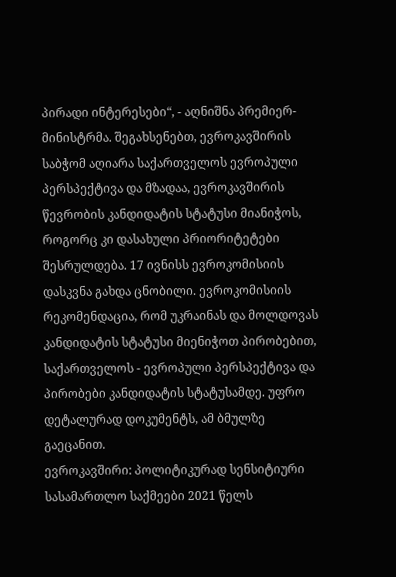პირადი ინტერესები“, - აღნიშნა პრემიერ-მინისტრმა. შეგახსენებთ, ევროკავშირის საბჭომ აღიარა საქართველოს ევროპული პერსპექტივა და მზადაა, ევროკავშირის წევრობის კანდიდატის სტატუსი მიანიჭოს, როგორც კი დასახული პრიორიტეტები შესრულდება. 17 ივნისს ევროკომისიის დასკვნა გახდა ცნობილი. ევროკომისიის რეკომენდაცია, რომ უკრაინას და მოლდოვას კანდიდატის სტატუსი მიენიჭოთ პირობებით, საქართველოს - ევროპული პერსპექტივა და პირობები კანდიდატის სტატუსამდე. უფრო დეტალურად დოკუმენტს, ამ ბმულზე გაეცანით.
ევროკავშირი: პოლიტიკურად სენსიტიური სასამართლო საქმეები 2021 წელს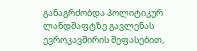განაგრძობდა პოლიტიკურ ლანდშაფტზე გავლენას
ევროკავშირის შეფასებით,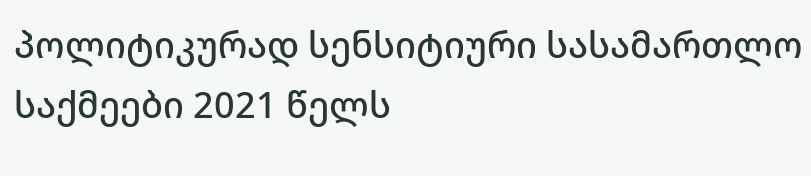პოლიტიკურად სენსიტიური სასამართლო საქმეები 2021 წელს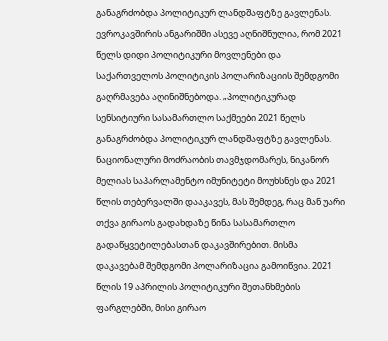განაგრძობდა პოლიტიკურ ლანდშაფტზე გავლენას. ევროკავშირის ანგარიშში ასევე აღნიშნულია, რომ 2021 წელს დიდი პოლიტიკური მოვლენები და საქართველოს პოლიტიკის პოლარიზაციის შემდგომი გაღრმავება აღინიშნებოდა. „პოლიტიკურად სენსიტიური სასამართლო საქმეები 2021 წელს განაგრძობდა პოლიტიკურ ლანდშაფტზე გავლენას. ნაციონალური მოძრაობის თავმჯდომარეს, ნიკანორ მელიას საპარლამენტო იმუნიტეტი მოუხსნეს და 2021 წლის თებერვალში დააკავეს, მას შემდეგ, რაც მან უარი თქვა გირაოს გადახდაზე წინა სასამართლო გადაწყვეტილებასთან დაკავშირებით. მისმა დაკავებამ შემდგომი პოლარიზაცია გამოიწვია. 2021 წლის 19 აპრილის პოლიტიკური შეთანხმების ფარგლებში, მისი გირაო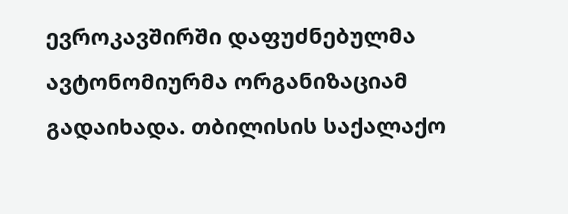ევროკავშირში დაფუძნებულმა ავტონომიურმა ორგანიზაციამ გადაიხადა. თბილისის საქალაქო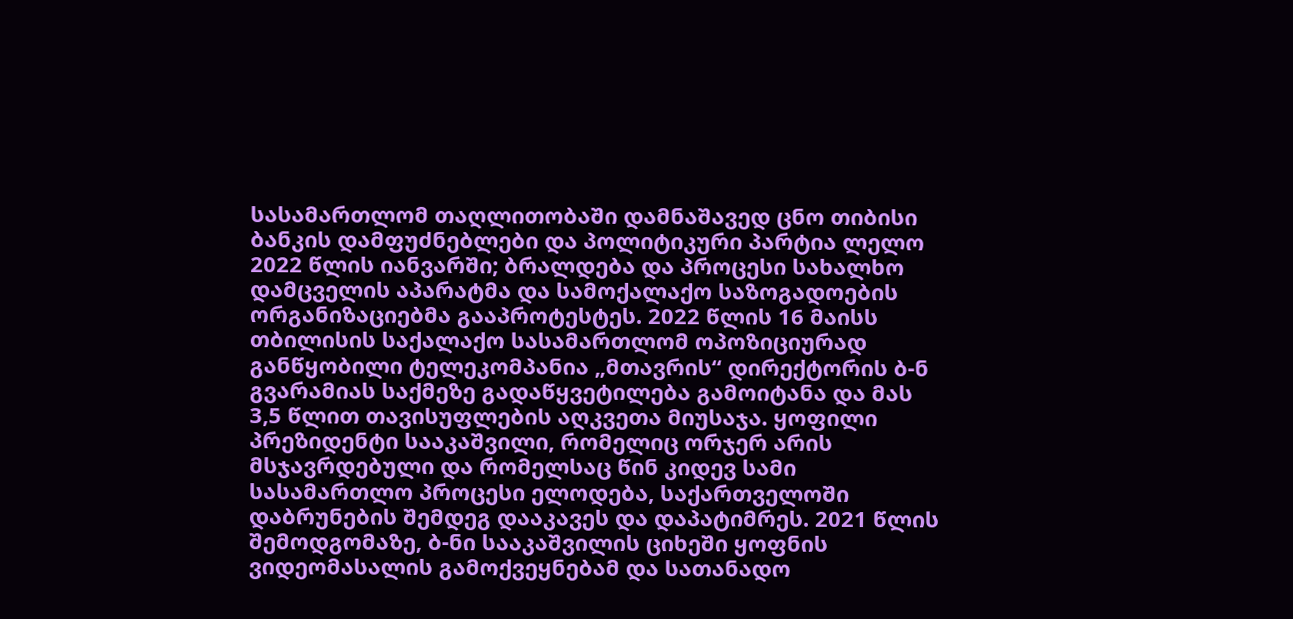სასამართლომ თაღლითობაში დამნაშავედ ცნო თიბისი ბანკის დამფუძნებლები და პოლიტიკური პარტია ლელო 2022 წლის იანვარში; ბრალდება და პროცესი სახალხო დამცველის აპარატმა და სამოქალაქო საზოგადოების ორგანიზაციებმა გააპროტესტეს. 2022 წლის 16 მაისს თბილისის საქალაქო სასამართლომ ოპოზიციურად განწყობილი ტელეკომპანია „მთავრის“ დირექტორის ბ-ნ გვარამიას საქმეზე გადაწყვეტილება გამოიტანა და მას 3,5 წლით თავისუფლების აღკვეთა მიუსაჯა. ყოფილი პრეზიდენტი სააკაშვილი, რომელიც ორჯერ არის მსჯავრდებული და რომელსაც წინ კიდევ სამი სასამართლო პროცესი ელოდება, საქართველოში დაბრუნების შემდეგ დააკავეს და დაპატიმრეს. 2021 წლის შემოდგომაზე, ბ-ნი სააკაშვილის ციხეში ყოფნის ვიდეომასალის გამოქვეყნებამ და სათანადო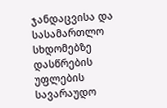ჯანდაცვისა და სასამართლო სხდომებზე დასწრების უფლების სავარაუდო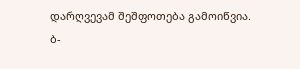დარღვევამ შეშფოთება გამოიწვია. ბ-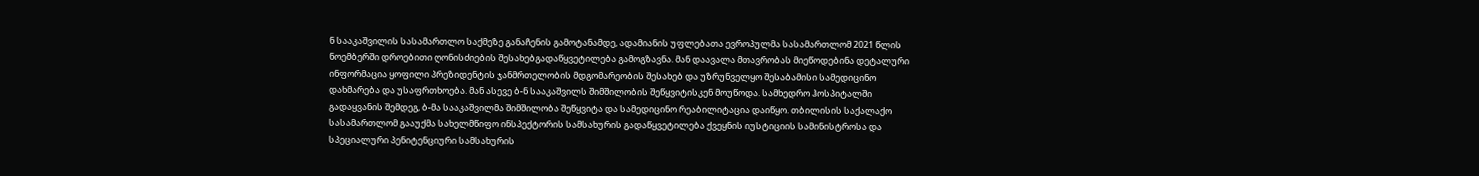ნ სააკაშვილის სასამართლო საქმეზე განაჩენის გამოტანამდე, ადამიანის უფლებათა ევროპულმა სასამართლომ 2021 წლის ნოემბერში დროებითი ღონისძიების შესახებგადაწყვეტილება გამოგზავნა. მან დაავალა მთავრობას მიეწოდებინა დეტალური ინფორმაცია ყოფილი პრეზიდენტის ჯანმრთელობის მდგომარეობის შესახებ და უზრუნველყო შესაბამისი სამედიცინო დახმარება და უსაფრთხოება. მან ასევე ბ-ნ სააკაშვილს შიმშილობის შეწყვიტისკენ მოუწოდა. სამხედრო ჰოსპიტალში გადაყვანის შემდეგ, ბ-მა სააკაშვილმა შიმშილობა შეწყვიტა და სამედიცინო რეაბილიტაცია დაიწყო. თბილისის საქალაქო სასამართლომ გააუქმა სახელმწიფო ინსპექტორის სამსახურის გადაწყვეტილება ქვეყნის იუსტიციის სამინისტროსა და სპეციალური პენიტენციური სამსახურის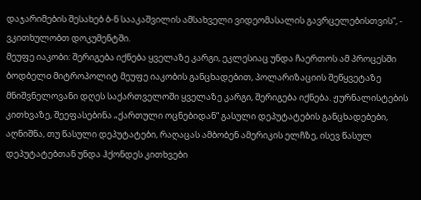დაჯარიმების შესახებ ბ-ნ სააკაშვილის ამსახველი ვიდეომასალის გავრცელებისთვის“, - ვკითხულობთ დოკუმენტში.
მეუფე იაკობი: შერიგება იქნება ყველაზე კარგი, ეკლესიაც უნდა ჩაერთოს ამ პროცესში
ბოდბელo მიტროპოლიტ მეუფე იაკობის განცხადებით, პოლარიზაციის შეწყვეტაზე მნიშვნელოვანი დღეს საქართველოში ყველაზე კარგი, შერიგება იქნება. ჟურნალისტების კითხვაზე, შეეფასებინა „ქართული ოცნებიდან“ გასული დეპუტატების განცხადებები, აღნიშნა, თუ წასული დეპუტატები, რაღაცას ამბობენ ამერიკის ელჩზე, ისევ წასულ დეპუტატებთან უნდა ჰქონდეს კითხვები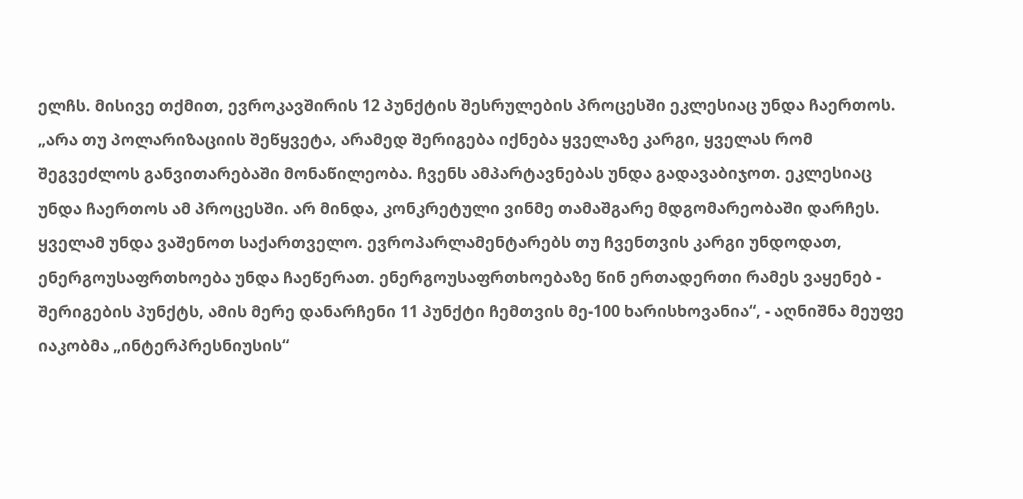ელჩს. მისივე თქმით, ევროკავშირის 12 პუნქტის შესრულების პროცესში ეკლესიაც უნდა ჩაერთოს. „არა თუ პოლარიზაციის შეწყვეტა, არამედ შერიგება იქნება ყველაზე კარგი, ყველას რომ შეგვეძლოს განვითარებაში მონაწილეობა. ჩვენს ამპარტავნებას უნდა გადავაბიჯოთ. ეკლესიაც უნდა ჩაერთოს ამ პროცესში. არ მინდა, კონკრეტული ვინმე თამაშგარე მდგომარეობაში დარჩეს. ყველამ უნდა ვაშენოთ საქართველო. ევროპარლამენტარებს თუ ჩვენთვის კარგი უნდოდათ, ენერგოუსაფრთხოება უნდა ჩაეწერათ. ენერგოუსაფრთხოებაზე წინ ერთადერთი რამეს ვაყენებ - შერიგების პუნქტს, ამის მერე დანარჩენი 11 პუნქტი ჩემთვის მე-100 ხარისხოვანია“, - აღნიშნა მეუფე იაკობმა „ინტერპრესნიუსის“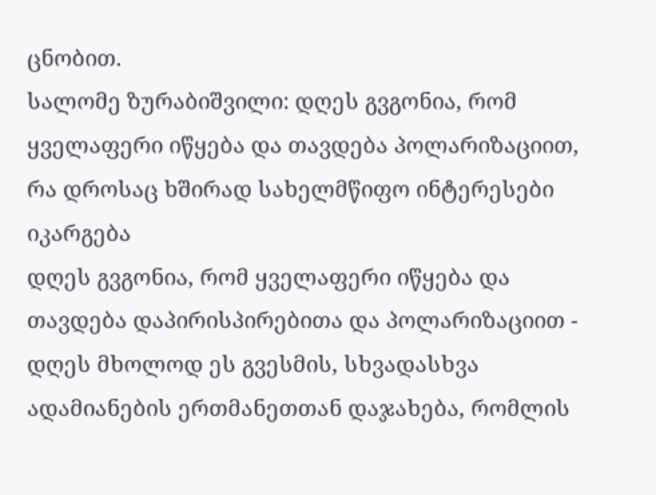ცნობით.
სალომე ზურაბიშვილი: დღეს გვგონია, რომ ყველაფერი იწყება და თავდება პოლარიზაციით, რა დროსაც ხშირად სახელმწიფო ინტერესები იკარგება
დღეს გვგონია, რომ ყველაფერი იწყება და თავდება დაპირისპირებითა და პოლარიზაციით - დღეს მხოლოდ ეს გვესმის, სხვადასხვა ადამიანების ერთმანეთთან დაჯახება, რომლის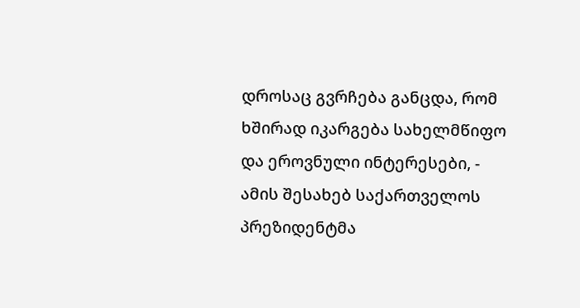დროსაც გვრჩება განცდა, რომ ხშირად იკარგება სახელმწიფო და ეროვნული ინტერესები, - ამის შესახებ საქართველოს პრეზიდენტმა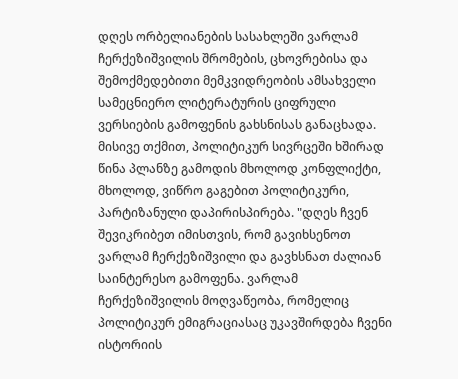დღეს ორბელიანების სასახლეში ვარლამ ჩერქეზიშვილის შრომების, ცხოვრებისა და შემოქმედებითი მემკვიდრეობის ამსახველი სამეცნიერო ლიტერატურის ციფრული ვერსიების გამოფენის გახსნისას განაცხადა. მისივე თქმით, პოლიტიკურ სივრცეში ხშირად წინა პლანზე გამოდის მხოლოდ კონფლიქტი, მხოლოდ, ვიწრო გაგებით პოლიტიკური, პარტიზანული დაპირისპირება. "დღეს ჩვენ შევიკრიბეთ იმისთვის, რომ გავიხსენოთ ვარლამ ჩერქეზიშვილი და გავხსნათ ძალიან საინტერესო გამოფენა. ვარლამ ჩერქეზიშვილის მოღვაწეობა, რომელიც პოლიტიკურ ემიგრაციასაც უკავშირდება ჩვენი ისტორიის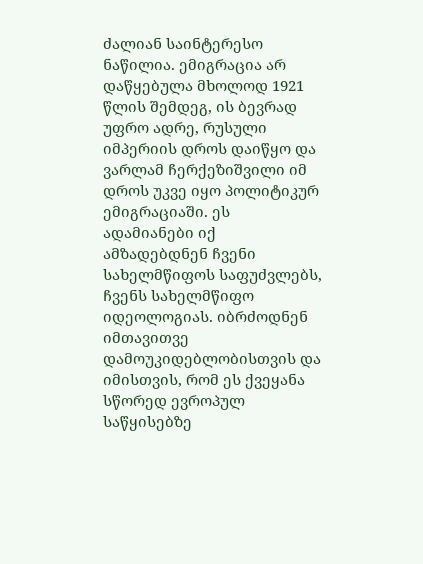ძალიან საინტერესო ნაწილია. ემიგრაცია არ დაწყებულა მხოლოდ 1921 წლის შემდეგ, ის ბევრად უფრო ადრე, რუსული იმპერიის დროს დაიწყო და ვარლამ ჩერქეზიშვილი იმ დროს უკვე იყო პოლიტიკურ ემიგრაციაში. ეს ადამიანები იქ ამზადებდნენ ჩვენი სახელმწიფოს საფუძვლებს, ჩვენს სახელმწიფო იდეოლოგიას. იბრძოდნენ იმთავითვე დამოუკიდებლობისთვის და იმისთვის, რომ ეს ქვეყანა სწორედ ევროპულ საწყისებზე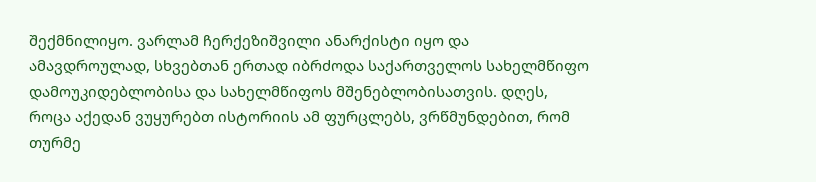შექმნილიყო. ვარლამ ჩერქეზიშვილი ანარქისტი იყო და ამავდროულად, სხვებთან ერთად იბრძოდა საქართველოს სახელმწიფო დამოუკიდებლობისა და სახელმწიფოს მშენებლობისათვის. დღეს, როცა აქედან ვუყურებთ ისტორიის ამ ფურცლებს, ვრწმუნდებით, რომ თურმე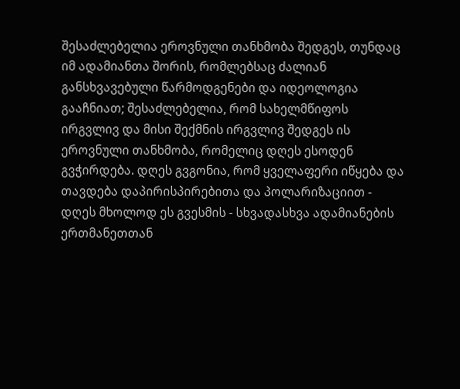შესაძლებელია ეროვნული თანხმობა შედგეს, თუნდაც იმ ადამიანთა შორის, რომლებსაც ძალიან განსხვავებული წარმოდგენები და იდეოლოგია გააჩნიათ; შესაძლებელია, რომ სახელმწიფოს ირგვლივ და მისი შექმნის ირგვლივ შედგეს ის ეროვნული თანხმობა, რომელიც დღეს ესოდენ გვჭირდება. დღეს გვგონია, რომ ყველაფერი იწყება და თავდება დაპირისპირებითა და პოლარიზაციით - დღეს მხოლოდ ეს გვესმის - სხვადასხვა ადამიანების ერთმანეთთან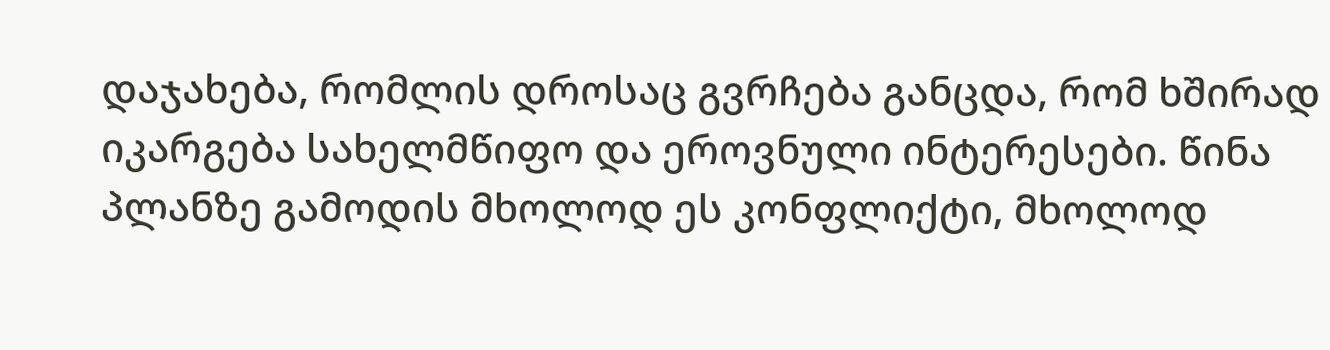დაჯახება, რომლის დროსაც გვრჩება განცდა, რომ ხშირად იკარგება სახელმწიფო და ეროვნული ინტერესები. წინა პლანზე გამოდის მხოლოდ ეს კონფლიქტი, მხოლოდ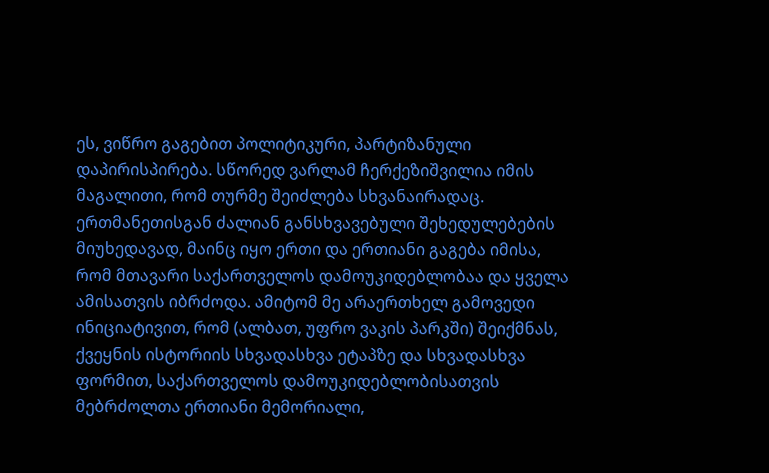ეს, ვიწრო გაგებით პოლიტიკური, პარტიზანული დაპირისპირება. სწორედ ვარლამ ჩერქეზიშვილია იმის მაგალითი, რომ თურმე შეიძლება სხვანაირადაც. ერთმანეთისგან ძალიან განსხვავებული შეხედულებების მიუხედავად, მაინც იყო ერთი და ერთიანი გაგება იმისა, რომ მთავარი საქართველოს დამოუკიდებლობაა და ყველა ამისათვის იბრძოდა. ამიტომ მე არაერთხელ გამოვედი ინიციატივით, რომ (ალბათ, უფრო ვაკის პარკში) შეიქმნას, ქვეყნის ისტორიის სხვადასხვა ეტაპზე და სხვადასხვა ფორმით, საქართველოს დამოუკიდებლობისათვის მებრძოლთა ერთიანი მემორიალი,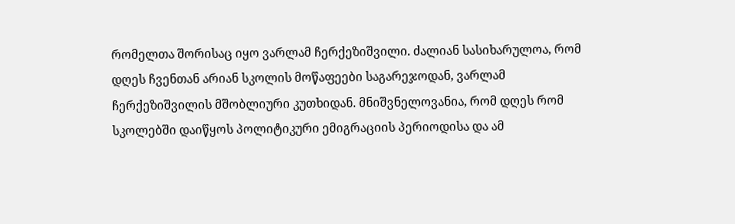რომელთა შორისაც იყო ვარლამ ჩერქეზიშვილი. ძალიან სასიხარულოა, რომ დღეს ჩვენთან არიან სკოლის მოწაფეები საგარეჯოდან, ვარლამ ჩერქეზიშვილის მშობლიური კუთხიდან. მნიშვნელოვანია, რომ დღეს რომ სკოლებში დაიწყოს პოლიტიკური ემიგრაციის პერიოდისა და ამ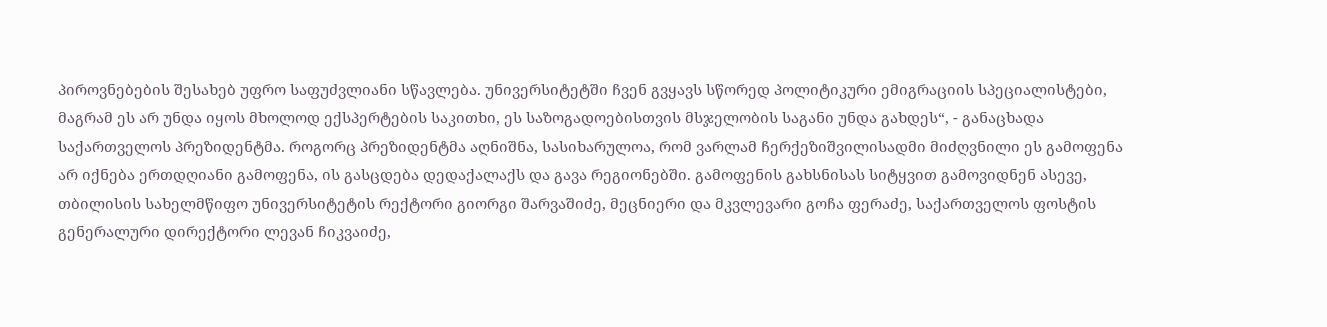პიროვნებების შესახებ უფრო საფუძვლიანი სწავლება. უნივერსიტეტში ჩვენ გვყავს სწორედ პოლიტიკური ემიგრაციის სპეციალისტები, მაგრამ ეს არ უნდა იყოს მხოლოდ ექსპერტების საკითხი, ეს საზოგადოებისთვის მსჯელობის საგანი უნდა გახდეს“, - განაცხადა საქართველოს პრეზიდენტმა. როგორც პრეზიდენტმა აღნიშნა, სასიხარულოა, რომ ვარლამ ჩერქეზიშვილისადმი მიძღვნილი ეს გამოფენა არ იქნება ერთდღიანი გამოფენა, ის გასცდება დედაქალაქს და გავა რეგიონებში. გამოფენის გახსნისას სიტყვით გამოვიდნენ ასევე, თბილისის სახელმწიფო უნივერსიტეტის რექტორი გიორგი შარვაშიძე, მეცნიერი და მკვლევარი გოჩა ფერაძე, საქართველოს ფოსტის გენერალური დირექტორი ლევან ჩიკვაიძე,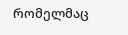რომელმაც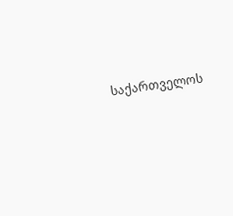საქართველოს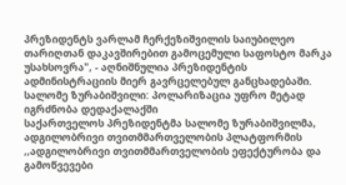პრეზიდენტს ვარლამ ჩერქეზიშვილის საიუბილეო თარიღთან დაკავშირებით გამოცემული საფოსტო მარკა უსახსოვრა", - აღნიშნულია პრეზიდენტის ადმინისტრაციის მიერ გავრცელებულ განცხადებაში.
სალომე ზურაბიშვილი: პოლარიზაცია უფრო მეტად იგრძნობა დედაქალაქში
საქართველოს პრეზიდენტმა სალომე ზურაბიშვილმა, ადგილობრივი თვითმმართველობის პლატფორმის ,,ადგილობრივი თვითმმართველობის ეფექტურობა და გამოწვევები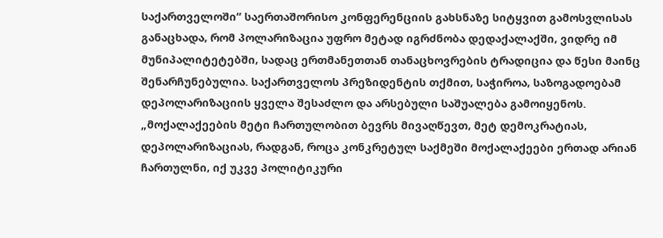საქართველოში“ საერთაშორისო კონფერენციის გახსნაზე სიტყვით გამოსვლისას განაცხადა, რომ პოლარიზაცია უფრო მეტად იგრძნობა დედაქალაქში, ვიდრე იმ მუნიპალიტეტებში, სადაც ერთმანეთთან თანაცხოვრების ტრადიცია და წესი მაინც შენარჩუნებულია. საქართველოს პრეზიდენტის თქმით, საჭიროა, საზოგადოებამ დეპოლარიზაციის ყველა შესაძლო და არსებული საშუალება გამოიყენოს. „მოქალაქეების მეტი ჩართულობით ბევრს მივაღწევთ, მეტ დემოკრატიას, დეპოლარიზაციას, რადგან, როცა კონკრეტულ საქმეში მოქალაქეები ერთად არიან ჩართულნი, იქ უკვე პოლიტიკური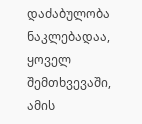დაძაბულობა ნაკლებადაა, ყოველ შემთხვევაში, ამის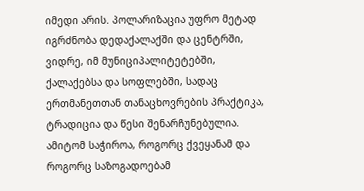იმედი არის. პოლარიზაცია უფრო მეტად იგრძნობა დედაქალაქში და ცენტრში, ვიდრე, იმ მუნიციპალიტეტებში, ქალაქებსა და სოფლებში, სადაც ერთმანეთთან თანაცხოვრების პრაქტიკა, ტრადიცია და წესი შენარჩუნებულია. ამიტომ საჭიროა, როგორც ქვეყანამ და როგორც საზოგადოებამ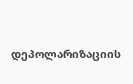დეპოლარიზაციის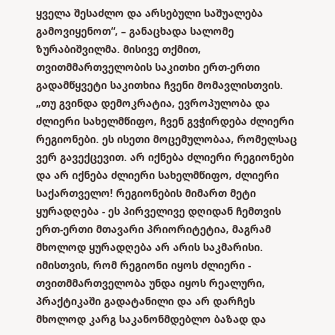ყველა შესაძლო და არსებული საშუალება გამოვიყენოთ“, – განაცხადა სალომე ზურაბიშვილმა. მისივე თქმით, თვითმმართველობის საკითხი ერთ-ერთი გადამწყვეტი საკითხია ჩვენი მომავლისთვის. „თუ გვინდა დემოკრატია, ევროპულობა და ძლიერი სახელმწიფო, ჩვენ გვჭირდება ძლიერი რეგიონები. ეს ისეთი მოცემულობაა, რომელსაც ვერ გავექცევით. არ იქნება ძლიერი რეგიონები და არ იქნება ძლიერი სახელმწიფო, ძლიერი საქართველო! რეგიონების მიმართ მეტი ყურადღება - ეს პირველივე დღიდან ჩემთვის ერთ-ერთი მთავარი პრიორიტეტია, მაგრამ მხოლოდ ყურადღება არ არის საკმარისი. იმისთვის, რომ რეგიონი იყოს ძლიერი - თვითმმართველობა უნდა იყოს რეალური, პრაქტიკაში გადატანილი და არ დარჩეს მხოლოდ კარგ საკანონმდებლო ბაზად და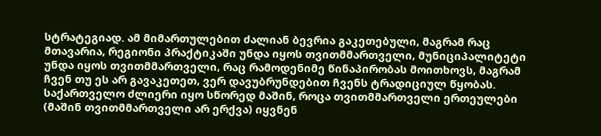სტრატეგიად. ამ მიმართულებით ძალიან ბევრია გაკეთებული, მაგრამ რაც მთავარია, რეგიონი პრაქტიკაში უნდა იყოს თვითმმართველი, მუნიციპალიტეტი უნდა იყოს თვითმმართველი, რაც რამოდენიმე წინაპირობას მოითხოვს, მაგრამ ჩვენ თუ ეს არ გავაკეთეთ, ვერ დავუბრუნდებით ჩვენს ტრადიციულ წყობას. საქართველო ძლიერი იყო სწორედ მაშინ, როცა თვითმმართველი ერთეულები (მაშინ თვითმმართველი არ ერქვა) იყვნენ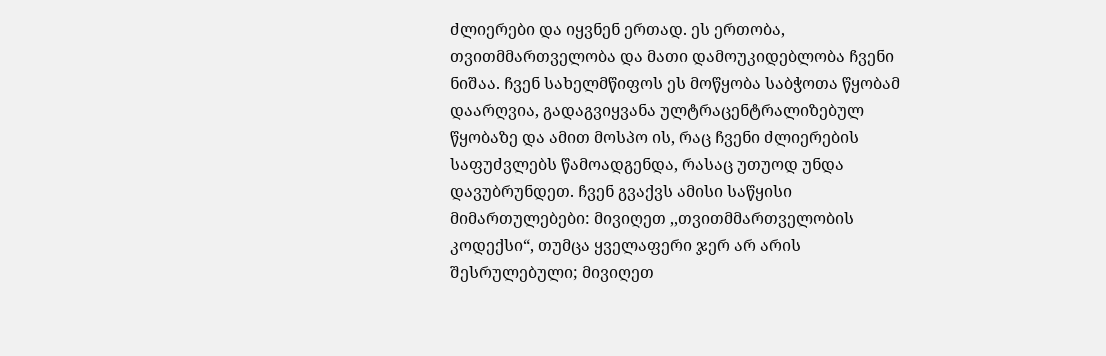ძლიერები და იყვნენ ერთად. ეს ერთობა, თვითმმართველობა და მათი დამოუკიდებლობა ჩვენი ნიშაა. ჩვენ სახელმწიფოს ეს მოწყობა საბჭოთა წყობამ დაარღვია, გადაგვიყვანა ულტრაცენტრალიზებულ წყობაზე და ამით მოსპო ის, რაც ჩვენი ძლიერების საფუძვლებს წამოადგენდა, რასაც უთუოდ უნდა დავუბრუნდეთ. ჩვენ გვაქვს ამისი საწყისი მიმართულებები: მივიღეთ ,,თვითმმართველობის კოდექსი“, თუმცა ყველაფერი ჯერ არ არის შესრულებული; მივიღეთ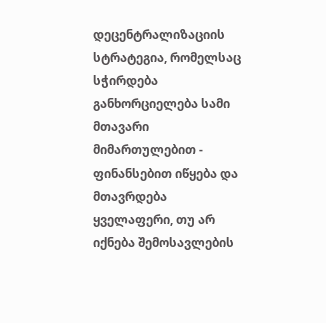დეცენტრალიზაციის სტრატეგია, რომელსაც სჭირდება განხორციელება სამი მთავარი მიმართულებით - ფინანსებით იწყება და მთავრდება ყველაფერი, თუ არ იქნება შემოსავლების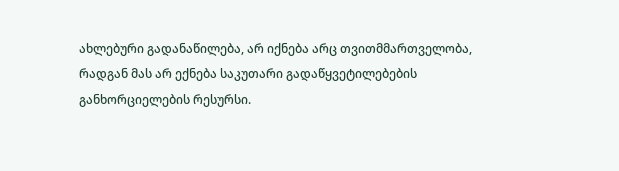ახლებური გადანაწილება, არ იქნება არც თვითმმართველობა, რადგან მას არ ექნება საკუთარი გადაწყვეტილებების განხორციელების რესურსი.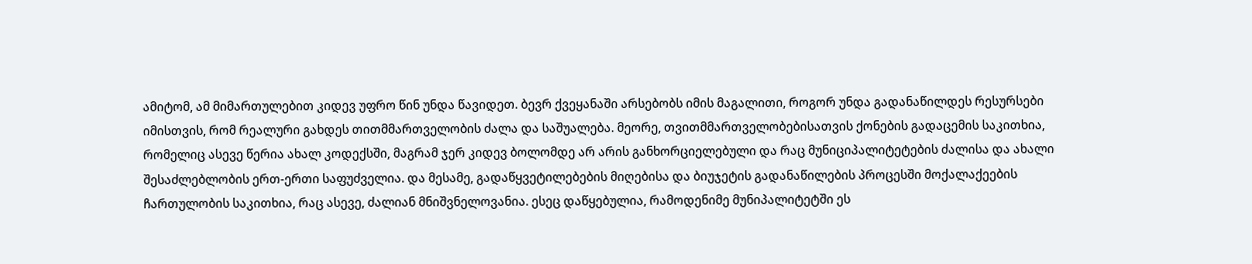ამიტომ, ამ მიმართულებით კიდევ უფრო წინ უნდა წავიდეთ. ბევრ ქვეყანაში არსებობს იმის მაგალითი, როგორ უნდა გადანაწილდეს რესურსები იმისთვის, რომ რეალური გახდეს თითმმართველობის ძალა და საშუალება. მეორე, თვითმმართველობებისათვის ქონების გადაცემის საკითხია, რომელიც ასევე წერია ახალ კოდექსში, მაგრამ ჯერ კიდევ ბოლომდე არ არის განხორციელებული და რაც მუნიციპალიტეტების ძალისა და ახალი შესაძლებლობის ერთ-ერთი საფუძველია. და მესამე, გადაწყვეტილებების მიღებისა და ბიუჯეტის გადანაწილების პროცესში მოქალაქეების ჩართულობის საკითხია, რაც ასევე, ძალიან მნიშვნელოვანია. ესეც დაწყებულია, რამოდენიმე მუნიპალიტეტში ეს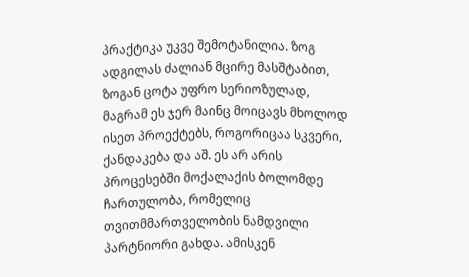პრაქტიკა უკვე შემოტანილია. ზოგ ადგილას ძალიან მცირე მასშტაბით, ზოგან ცოტა უფრო სერიოზულად, მაგრამ ეს ჯერ მაინც მოიცავს მხოლოდ ისეთ პროექტებს, როგორიცაა სკვერი, ქანდაკება და აშ. ეს არ არის პროცესებში მოქალაქის ბოლომდე ჩართულობა, რომელიც თვითმმართველობის ნამდვილი პარტნიორი გახდა. ამისკენ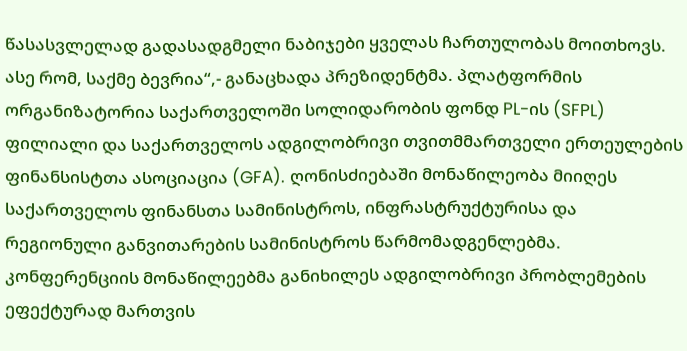წასასვლელად გადასადგმელი ნაბიჯები ყველას ჩართულობას მოითხოვს. ასე რომ, საქმე ბევრია“,- განაცხადა პრეზიდენტმა. პლატფორმის ორგანიზატორია საქართველოში სოლიდარობის ფონდ PL-ის (SFPL) ფილიალი და საქართველოს ადგილობრივი თვითმმართველი ერთეულების ფინანსისტთა ასოციაცია (GFA). ღონისძიებაში მონაწილეობა მიიღეს საქართველოს ფინანსთა სამინისტროს, ინფრასტრუქტურისა და რეგიონული განვითარების სამინისტროს წარმომადგენლებმა. კონფერენციის მონაწილეებმა განიხილეს ადგილობრივი პრობლემების ეფექტურად მართვის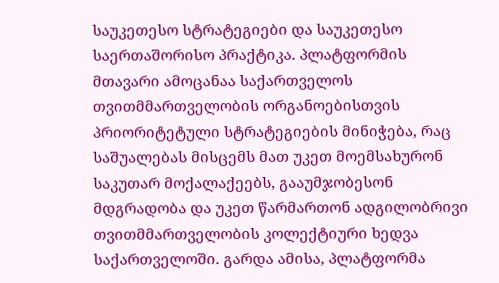საუკეთესო სტრატეგიები და საუკეთესო საერთაშორისო პრაქტიკა. პლატფორმის მთავარი ამოცანაა საქართველოს თვითმმართველობის ორგანოებისთვის პრიორიტეტული სტრატეგიების მინიჭება, რაც საშუალებას მისცემს მათ უკეთ მოემსახურონ საკუთარ მოქალაქეებს, გააუმჯობესონ მდგრადობა და უკეთ წარმართონ ადგილობრივი თვითმმართველობის კოლექტიური ხედვა საქართველოში. გარდა ამისა, პლატფორმა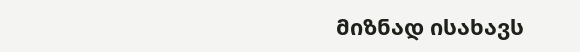მიზნად ისახავს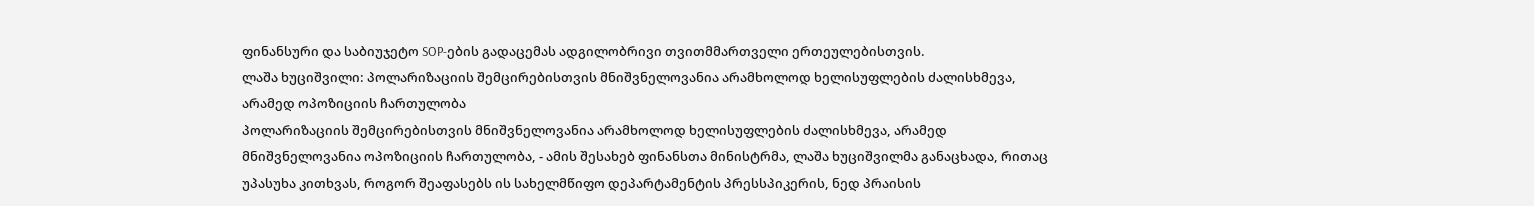ფინანსური და საბიუჯეტო SOP-ების გადაცემას ადგილობრივი თვითმმართველი ერთეულებისთვის.
ლაშა ხუციშვილი: პოლარიზაციის შემცირებისთვის მნიშვნელოვანია არამხოლოდ ხელისუფლების ძალისხმევა, არამედ ოპოზიციის ჩართულობა
პოლარიზაციის შემცირებისთვის მნიშვნელოვანია არამხოლოდ ხელისუფლების ძალისხმევა, არამედ მნიშვნელოვანია ოპოზიციის ჩართულობა, - ამის შესახებ ფინანსთა მინისტრმა, ლაშა ხუციშვილმა განაცხადა, რითაც უპასუხა კითხვას, როგორ შეაფასებს ის სახელმწიფო დეპარტამენტის პრესსპიკერის, ნედ პრაისის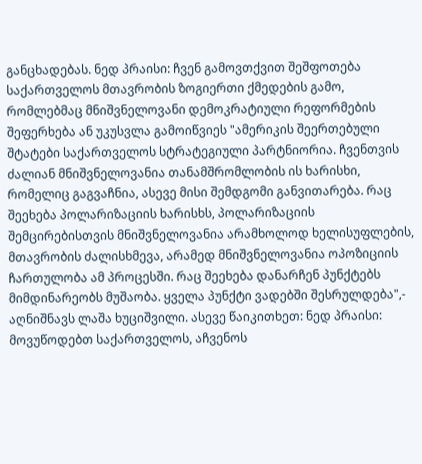განცხადებას. ნედ პრაისი: ჩვენ გამოვთქვით შეშფოთება საქართველოს მთავრობის ზოგიერთი ქმედების გამო, რომლებმაც მნიშვნელოვანი დემოკრატიული რეფორმების შეფერხება ან უკუსვლა გამოიწვიეს "ამერიკის შეერთებული შტატები საქართველოს სტრატეგიული პარტნიორია. ჩვენთვის ძალიან მნიშვნელოვანია თანამშრომლობის ის ხარისხი, რომელიც გაგვაჩნია, ასევე მისი შემდგომი განვითარება. რაც შეეხება პოლარიზაციის ხარისხს, პოლარიზაციის შემცირებისთვის მნიშვნელოვანია არამხოლოდ ხელისუფლების, მთავრობის ძალისხმევა, არამედ მნიშვნელოვანია ოპოზიციის ჩართულობა ამ პროცესში. რაც შეეხება დანარჩენ პუნქტებს მიმდინარეობს მუშაობა. ყველა პუნქტი ვადებში შესრულდება",- აღნიშნავს ლაშა ხუციშვილი. ასევე წაიკითხეთ: ნედ პრაისი: მოვუწოდებთ საქართველოს, აჩვენოს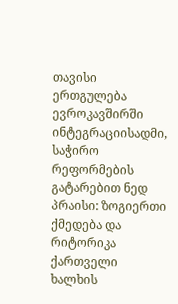თავისი ერთგულება ევროკავშირში ინტეგრაციისადმი, საჭირო რეფორმების გატარებით ნედ პრაისი: ზოგიერთი ქმედება და რიტორიკა ქართველი ხალხის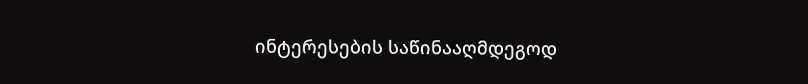ინტერესების საწინააღმდეგოდ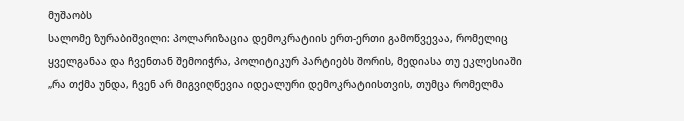მუშაობს
სალომე ზურაბიშვილი: პოლარიზაცია დემოკრატიის ერთ-ერთი გამოწვევაა, რომელიც ყველგანაა და ჩვენთან შემოიჭრა, პოლიტიკურ პარტიებს შორის, მედიასა თუ ეკლესიაში
„რა თქმა უნდა, ჩვენ არ მიგვიღწევია იდეალური დემოკრატიისთვის, თუმცა რომელმა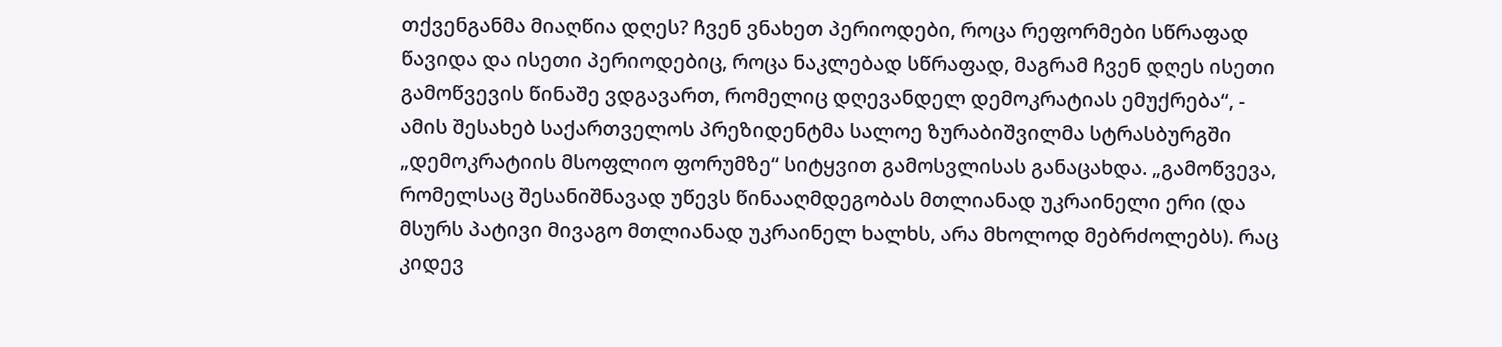თქვენგანმა მიაღწია დღეს? ჩვენ ვნახეთ პერიოდები, როცა რეფორმები სწრაფად წავიდა და ისეთი პერიოდებიც, როცა ნაკლებად სწრაფად, მაგრამ ჩვენ დღეს ისეთი გამოწვევის წინაშე ვდგავართ, რომელიც დღევანდელ დემოკრატიას ემუქრება“, - ამის შესახებ საქართველოს პრეზიდენტმა სალოე ზურაბიშვილმა სტრასბურგში „დემოკრატიის მსოფლიო ფორუმზე“ სიტყვით გამოსვლისას განაცახდა. „გამოწვევა, რომელსაც შესანიშნავად უწევს წინააღმდეგობას მთლიანად უკრაინელი ერი (და მსურს პატივი მივაგო მთლიანად უკრაინელ ხალხს, არა მხოლოდ მებრძოლებს). რაც კიდევ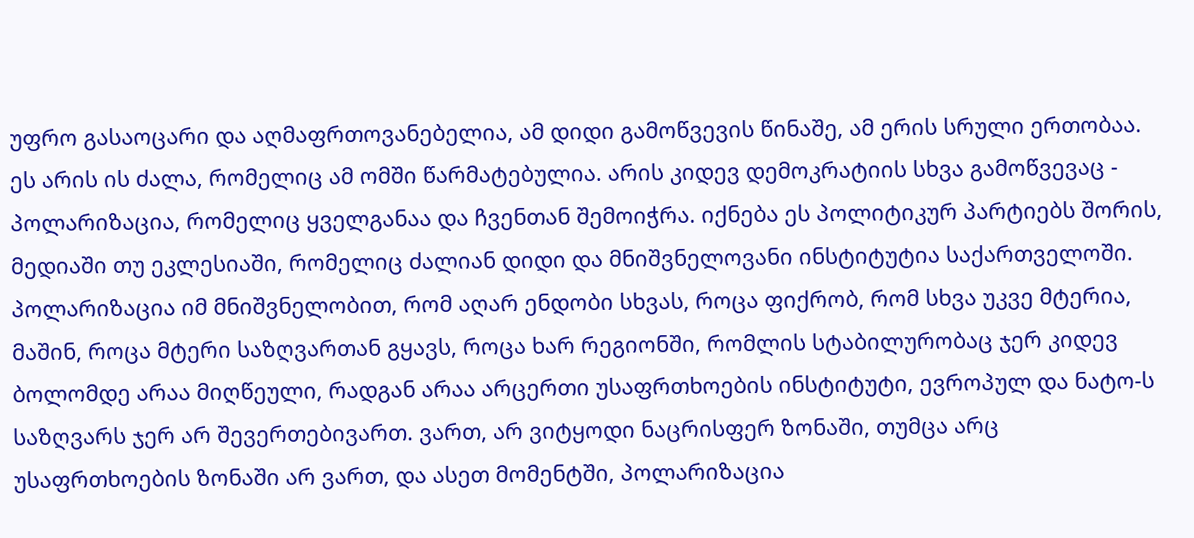უფრო გასაოცარი და აღმაფრთოვანებელია, ამ დიდი გამოწვევის წინაშე, ამ ერის სრული ერთობაა. ეს არის ის ძალა, რომელიც ამ ომში წარმატებულია. არის კიდევ დემოკრატიის სხვა გამოწვევაც - პოლარიზაცია, რომელიც ყველგანაა და ჩვენთან შემოიჭრა. იქნება ეს პოლიტიკურ პარტიებს შორის, მედიაში თუ ეკლესიაში, რომელიც ძალიან დიდი და მნიშვნელოვანი ინსტიტუტია საქართველოში. პოლარიზაცია იმ მნიშვნელობით, რომ აღარ ენდობი სხვას, როცა ფიქრობ, რომ სხვა უკვე მტერია, მაშინ, როცა მტერი საზღვართან გყავს, როცა ხარ რეგიონში, რომლის სტაბილურობაც ჯერ კიდევ ბოლომდე არაა მიღწეული, რადგან არაა არცერთი უსაფრთხოების ინსტიტუტი, ევროპულ და ნატო-ს საზღვარს ჯერ არ შევერთებივართ. ვართ, არ ვიტყოდი ნაცრისფერ ზონაში, თუმცა არც უსაფრთხოების ზონაში არ ვართ, და ასეთ მომენტში, პოლარიზაცია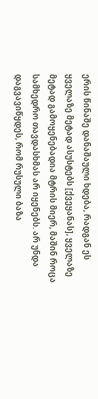ერის წინაშე დანაშაული ხდება, რადგან ეს ყველაზე მეტად ასუსტებს [ქვეყანას], ყველაზე მეტად გამოყენებადია მტრის მიერ, მაშინ როცა სამხედრო თავდასხმას არ იყენებს. არ უნდა დაგვავიწყდეს, რომ რუსული ბაზა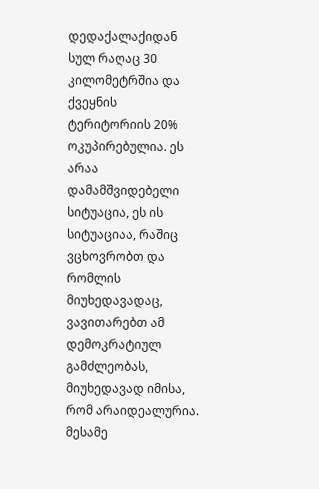დედაქალაქიდან სულ რაღაც 30 კილომეტრშია და ქვეყნის ტერიტორიის 20% ოკუპირებულია. ეს არაა დამამშვიდებელი სიტუაცია, ეს ის სიტუაციაა, რაშიც ვცხოვრობთ და რომლის მიუხედავადაც, ვავითარებთ ამ დემოკრატიულ გამძლეობას, მიუხედავად იმისა, რომ არაიდეალურია. მესამე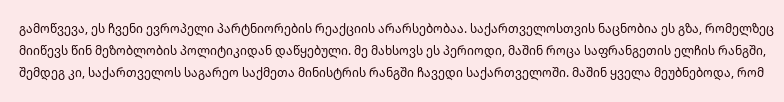გამოწვევა, ეს ჩვენი ევროპელი პარტნიორების რეაქციის არარსებობაა. საქართველოსთვის ნაცნობია ეს გზა, რომელზეც მიიწევს წინ მეზობლობის პოლიტიკიდან დაწყებული. მე მახსოვს ეს პერიოდი, მაშინ როცა საფრანგეთის ელჩის რანგში, შემდეგ კი, საქართველოს საგარეო საქმეთა მინისტრის რანგში ჩავედი საქართველოში. მაშინ ყველა მეუბნებოდა, რომ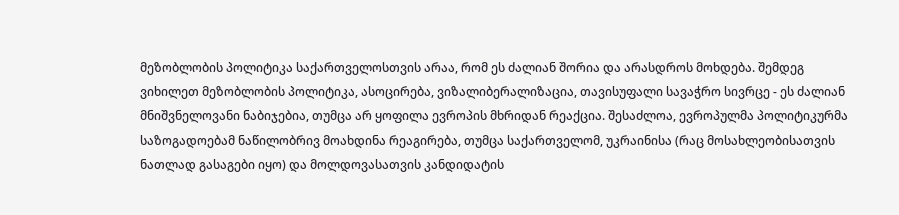მეზობლობის პოლიტიკა საქართველოსთვის არაა, რომ ეს ძალიან შორია და არასდროს მოხდება. შემდეგ ვიხილეთ მეზობლობის პოლიტიკა, ასოცირება, ვიზალიბერალიზაცია, თავისუფალი სავაჭრო სივრცე - ეს ძალიან მნიშვნელოვანი ნაბიჯებია, თუმცა არ ყოფილა ევროპის მხრიდან რეაქცია. შესაძლოა, ევროპულმა პოლიტიკურმა საზოგადოებამ ნაწილობრივ მოახდინა რეაგირება, თუმცა საქართველომ, უკრაინისა (რაც მოსახლეობისათვის ნათლად გასაგები იყო) და მოლდოვასათვის კანდიდატის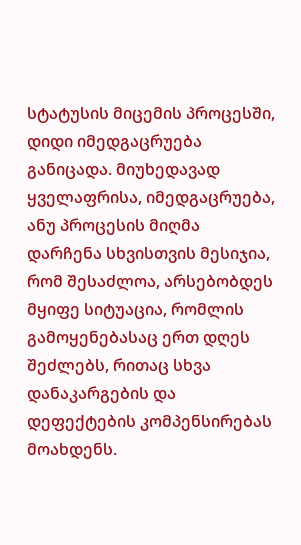სტატუსის მიცემის პროცესში, დიდი იმედგაცრუება განიცადა. მიუხედავად ყველაფრისა, იმედგაცრუება, ანუ პროცესის მიღმა დარჩენა სხვისთვის მესიჯია, რომ შესაძლოა, არსებობდეს მყიფე სიტუაცია, რომლის გამოყენებასაც ერთ დღეს შეძლებს, რითაც სხვა დანაკარგების და დეფექტების კომპენსირებას მოახდენს.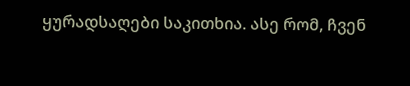ყურადსაღები საკითხია. ასე რომ, ჩვენ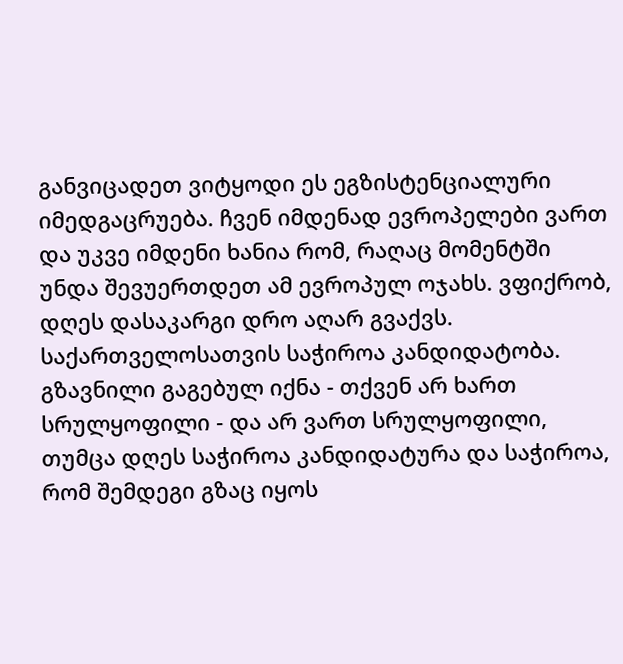განვიცადეთ ვიტყოდი ეს ეგზისტენციალური იმედგაცრუება. ჩვენ იმდენად ევროპელები ვართ და უკვე იმდენი ხანია რომ, რაღაც მომენტში უნდა შევუერთდეთ ამ ევროპულ ოჯახს. ვფიქრობ, დღეს დასაკარგი დრო აღარ გვაქვს. საქართველოსათვის საჭიროა კანდიდატობა. გზავნილი გაგებულ იქნა - თქვენ არ ხართ სრულყოფილი - და არ ვართ სრულყოფილი, თუმცა დღეს საჭიროა კანდიდატურა და საჭიროა, რომ შემდეგი გზაც იყოს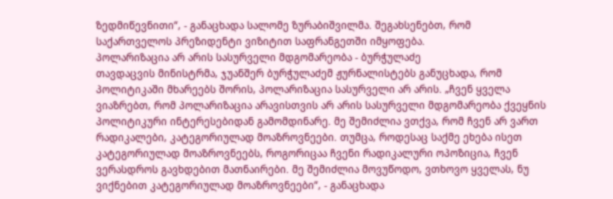ზედმიწევნითი“, - განაცხადა სალომე ზურაბიშვილმა. შეგახსენებთ, რომ საქართველოს პრეზიდენტი ვიზიტით საფრანგეთში იმყოფება.
პოლარიზაცია არ არის სასურველი მდგომარეობა - ბურჭულაძე
თავდაცვის მინისტრმა, ჯუანშერ ბურჭულაძემ ჟურნალისტებს განუცხადა, რომ პოლიტიკაში მხარეებს შორის, პოლარიზაცია სასურველი არ არის. „ჩვენ ყველა ვიაზრებთ, რომ პოლარიზაცია არავისთვის არ არის სასურველი მდგომარეობა ქვეყნის პოლიტიკური ინტერესებიდან გამომდინარე. მე შემიძლია ვთქვა, რომ ჩვენ არ ვართ რადიკალები, კატეგორიულად მოაზროვნეები. თუმცა, როდესაც საქმე ეხება ისეთ კატეგორიულად მოაზროვნეებს, როგორიცაა ჩვენი რადიკალური ოპოზიცია, ჩვენ ვერასდროს გავხდებით მათნაირები. მე შემიძლია მოვუწოდო, ვთხოვო ყველას, ნუ ვიქნებით კატეგორიულად მოაზროვნეები“, - განაცხადა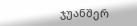ჯუანშერ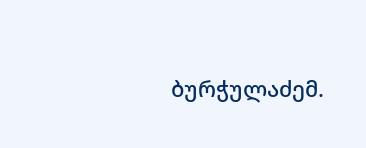ბურჭულაძემ.